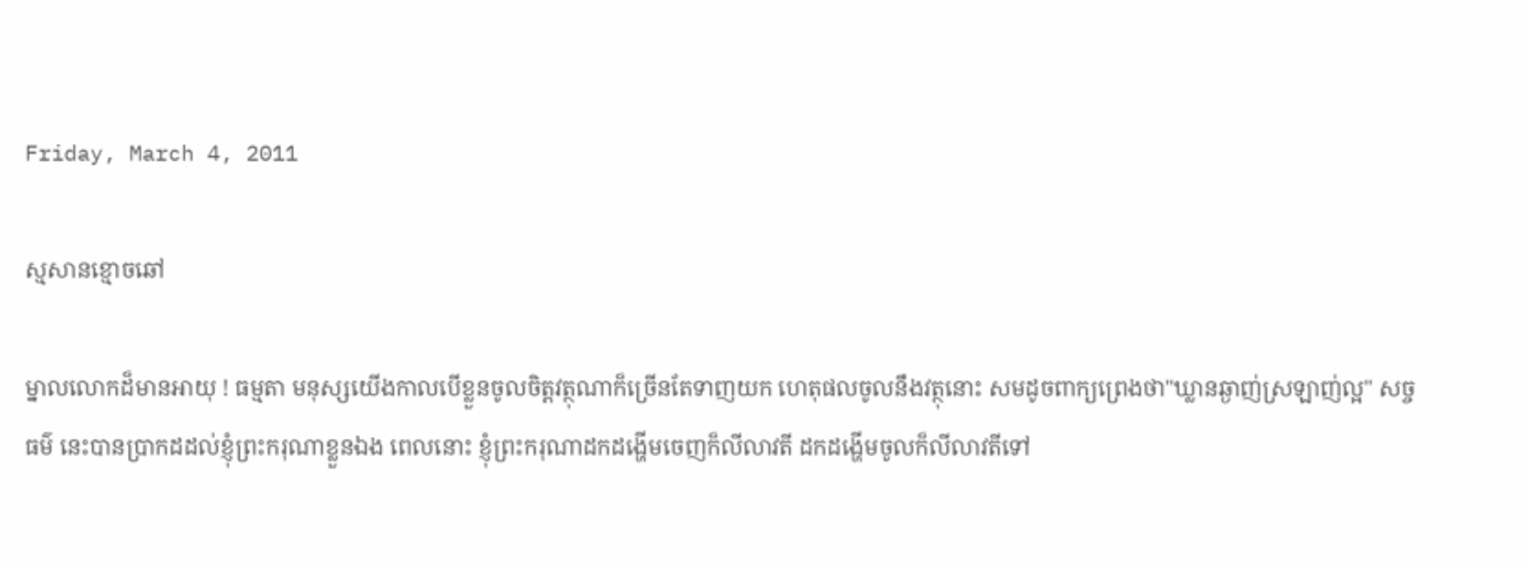Friday, March 4, 2011

ស្មសានខ្មោចឆៅ

ម្នាលលោកដ៏មានអាយុ ! ធម្មតា មនុស្សយើងកាលបើខ្លួនចូលចិត្តវត្ថុណាក៏ច្រើនតែទាញយក ហេតុផលចូលនឹងវត្ថុនោះ សមដូចពាក្យព្រេងថា"ឃ្លានឆ្ងាញ់ស្រឡាញ់ល្អ" សច្ចធម៌ នេះបានប្រាកដដល់ខ្ញុំព្រះករុណាខ្លួនឯង ពេលនោះ ខ្ញុំព្រះករុណាដកដង្ហើមចេញក៏លីលាវតី ដកដង្ហើមចូលក៏លីលាវតីទៅ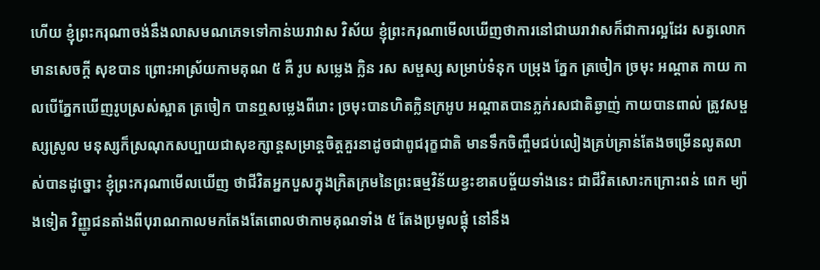ហើយ ខ្ញុំព្រះករុណាចង់នឹងលាសមណភេទទៅកាន់ឃរាវាស វិស័យ ខ្ញុំព្រះករុណាមើលឃើញថាការនៅជាឃរាវាសក៏ជាការល្អដែរ សត្វលោកមានសេចក្តី សុខបាន ព្រោះអាស្រ័យកាមគុណ ៥ គឺ រូប សម្លេង ក្លិន រស សម្ផស្ស សម្រាប់ទំនុក បម្រុង ភ្នែក ត្រចៀក ច្រមុះ អណ្តាត កាយ កាលបើភ្នែកឃើញរូបស្រស់ស្អាត ត្រចៀក បានឮសម្លេងពីរោះ ច្រមុះបានហិតក្លិនក្រអូប អណ្តាតបានភ្លក់រសជាតិឆ្ងាញ់ កាយបានពាល់ ត្រូវសម្ផស្សស្រូល មនុស្សក៏ស្រណុកសប្បាយជាសុខក្សាន្តសម្រាន្តចិត្តគួរនាដូចជាពូជរុក្ខជាតិ មានទឹកចិញ្ចឹមជប់លៀងគ្រប់គ្រាន់តែងចម្រើនលូតលាស់បានដូច្នោះ ខ្ញុំព្រះករុណាមើលឃើញ ថាជីវិតអ្នកបួសក្នុងក្រិតក្រមនៃព្រះធម្មវិន័យខ្វះខាតបច្ច័យទាំងនេះ ជាជីវិតសោះកក្រោះពន់ ពេក ម្យ៉ាងទៀត វិញ្ញូជនតាំងពីបុរាណកាលមកតែងតែពោលថាកាមគុណទាំង ៥ តែងប្រមូលផ្តុំ នៅនឹង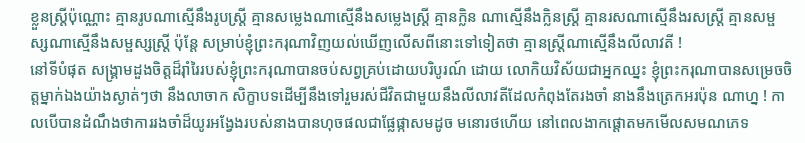ខ្លួនស្ត្រីប៉ុណ្ណោះ គ្មានរូបណាស្មើនឹងរូបស្ត្រី គ្មានសម្លេងណាស្មើនឹងសម្លេងស្ត្រី គ្មានក្លិន ណាស្មើនឹងក្លិនស្ត្រី គ្មានរសណាស្មើនឹងរសស្ត្រី គ្មានសម្ផស្សណាស្មើនឹងសម្ផស្សស្រ្តី ប៉ុន្តែ សម្រាប់ខ្ញុំព្រះករុណាវិញយល់ឃើញលើសពីនោះទៅទៀតថា គ្មានស្ត្រីណាស្មើនឹងលីលាវតី !
នៅទីបំផុត សង្គ្រាមដួងចិត្តដ៏រ៉ាំរៃរបស់ខ្ញុំព្រះករុណាបានចប់សព្វគ្រប់ដោយបរិបូរណ៍ ដោយ លោកិយវិស័យជាអ្នកឈ្នះ ខ្ញុំព្រះករុណាបានសម្រេចចិត្តម្នាក់ឯងយ៉ាងស្ងាត់ៗថា នឹងលាចាក សិក្ខាបទដើម្បីនឹងទៅរួមរស់ជីវិតជាមួយនឹងលីលាវតីដែលកំពុងតែរងចាំ នាងនឹងត្រេកអរប៉ុន ណាហ្ន ! កាលបើបានដំណឹងថាការរងចាំដ៏យូរអង្វែងរបស់នាងបានហុចផលជាផ្លែផ្កាសមដូច មនោរថហើយ នៅពេលងាកផ្តោតមកមើលសមណភេទ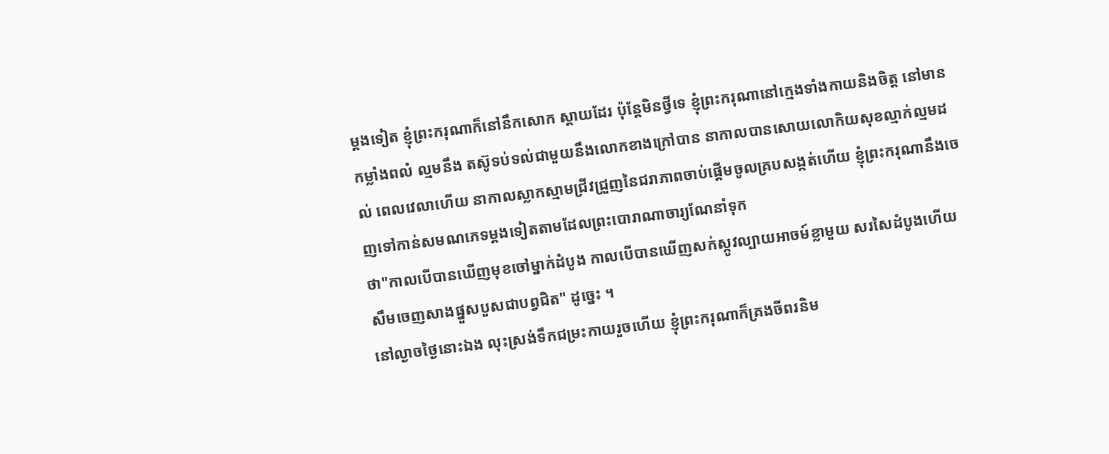ម្តងទៀត ខ្ញុំព្រះករុណាក៏នៅនឹកសោក ស្តាយដែរ ប៉ុន្តែមិនថ្វីទេ ខ្ញុំព្រះករុណានៅក្មេងទាំងកាយនិងចិត្ត នៅមានកម្លាំងពលំ ល្មមនឹង តស៊ូទប់ទល់ជាមួយនឹងលោកខាងក្រៅបាន នាកាលបានសោយលោកិយសុខល្មាក់ល្មមដល់ ពេលវេលាហើយ នាកាលស្លាកស្មាមជ្រីវជ្រួញនៃជរាភាពចាប់ផ្តើមចូលគ្របសង្កត់ហើយ ខ្ញុំព្រះករុណានឹងចេញទៅកាន់សមណភេទម្តងទៀតតាមដែលព្រះបោរាណាចារ្យណែនាំទុក
ថា"កាលបើបានឃើញមុខចៅម្នាក់ដំបូង កាលបើបានឃើញសក់ស្កូវល្បាយអាចម៍ខ្លាមួយ សរសៃដំបូងហើយសឹមចេញសាងផ្នួសបួសជាបព្វជិត" ដូច្នេះ ។
នៅល្ងាចថ្ងៃនោះឯង លុះស្រង់ទឹកជម្រះកាយរួចហើយ ខ្ញុំព្រះករុណាក៏គ្រងចីពរនិម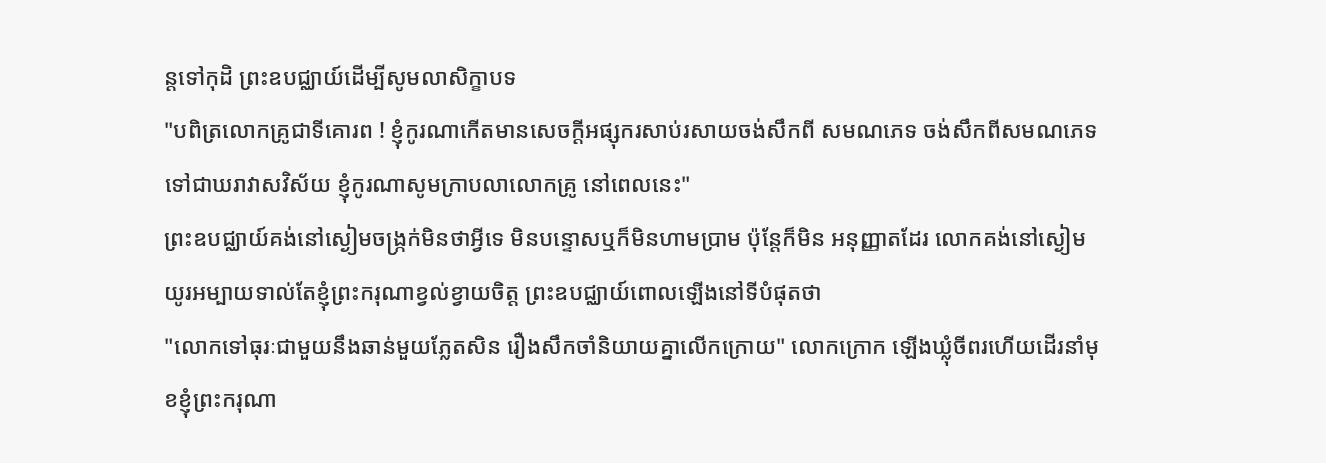ន្តទៅកុដិ ព្រះឧបជ្ឈាយ៍ដើម្បីសូមលាសិក្ខាបទ
"បពិត្រលោកគ្រូជាទីគោរព ! ខ្ញុំកូរណាកើតមានសេចក្តីអផ្សុករសាប់រសាយចង់សឹកពី សមណភេទ ចង់សឹកពីសមណភេទទៅជាឃរាវាសវិស័យ ខ្ញុំកូរណាសូមក្រាបលាលោកគ្រូ នៅពេលនេះ"
ព្រះឧបជ្ឈាយ៍គង់នៅស្ងៀមចង្រ្កក់មិនថាអ្វីទេ មិនបន្ទោសឬក៏មិនហាមប្រាម ប៉ុន្តែក៏មិន អនុញ្ញាតដែរ លោកគង់នៅស្ងៀមយូរអម្បាយទាល់តែខ្ញុំព្រះករុណាខ្វល់ខ្វាយចិត្ត ព្រះឧបជ្ឈាយ៍ពោលឡើងនៅទីបំផុតថា
"លោកទៅធុរៈជាមួយនឹងឆាន់មួយភ្លែតសិន រឿងសឹកចាំនិយាយគ្នាលើកក្រោយ" លោកក្រោក ឡើងឃ្លុំចីពរហើយដើរនាំមុខខ្ញុំព្រះករុណា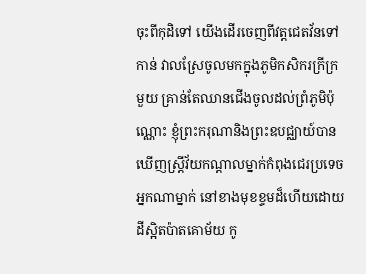ចុះពីកុដិទៅ យើងដើរចេញពីវត្តជេតវ័នទៅកាន់ វាលស្រែចូលមកក្នុងភូមិកសិករក្រីក្រមួយ គ្រាន់តែឈានជើងចូលដល់ព្រំភូមិប៉ុណ្ណោះ ខ្ញុំព្រះករុណានិងព្រះឧបជ្ឈាយ៍បានឃើញស្ត្រីវ័យកណ្តាលម្នាក់កំពុងជេរប្រទេចអ្នកណាម្នាក់ នៅខាងមុខខ្ទមដ៏ហើយដោយដីស្អិតប៉ាតគោម័យ កូ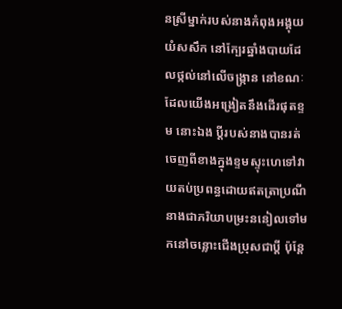នស្រីម្នាក់របស់នាងកំពុងអង្គុយយំសសឹក នៅក្បែរឆ្នាំងបាយដែលថ្កល់នៅលើចង្ក្រាន នៅខណៈដែលយើងអង្រៀតនឹងដើរផុតខ្ទម នោះឯង ប្តីរបស់នាងបានរត់ចេញពីខាងក្នុងខ្ទមស្ទុះហេទៅវាយតប់ប្រពន្ធដោយឥតត្រាប្រណី នាងជាភរិយាបម្រះននៀលទៅមកនៅចន្លោះជើងប្រុសជាប្តី ប៉ុន្តែ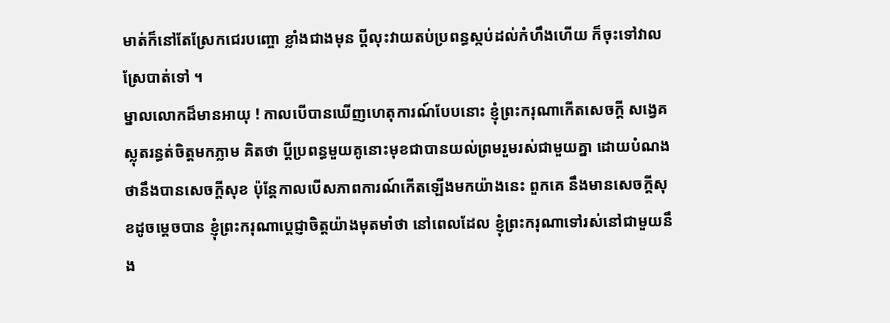មាត់ក៏នៅតែស្រែកជេរបញ្ចោ ខ្លាំងជាងមុន ប្តីលុះវាយតប់ប្រពន្ធស្កប់ដល់កំហឹងហើយ ក៏ចុះទៅវាលស្រែបាត់ទៅ ។
ម្នាលលោកដ៏មានអាយុ ! កាលបើបានឃើញហេតុការណ៍បែបនោះ ខ្ញុំព្រះករុណាកើតសេចក្តី សង្វេគស្លុតរន្ធត់ចិត្តមកភ្លាម គិតថា ប្តីប្រពន្ធមួយគូនោះមុខជាបានយល់ព្រមរួមរស់ជាមួយគ្នា ដោយបំណងថានឹងបានសេចក្តីសុខ ប៉ុន្តែកាលបើសភាពការណ៍កើតឡើងមកយ៉ាងនេះ ពួកគេ នឹងមានសេចក្តីសុខដូចម្តេចបាន ខ្ញុំព្រះករុណាប្តេជ្ញាចិត្តយ៉ាងមុតមាំថា នៅពេលដែល ខ្ញុំព្រះករុណាទៅរស់នៅជាមួយនឹង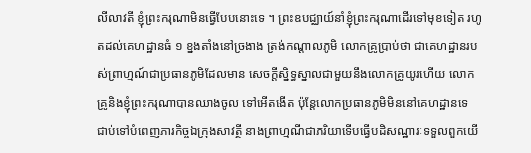លីលាវតី ខ្ញុំព្រះករុណាមិនធ្វើបែបនោះទេ ។ ព្រះឧបជ្ឈាយ៍នាំខ្ញុំព្រះករុណាដើរទៅមុខទៀត រហូតដល់គេហដ្ឋានធំ ១ ខ្នងតាំងនៅច្រងាង ត្រង់កណ្តាលភូមិ លោកគ្រូប្រាប់ថា ជាគេហដ្ឋានរបស់ព្រាហ្មណ៍ជាប្រធានភូមិដែលមាន សេចក្តីស្និទ្ធស្នាលជាមួយនឹងលោកគ្រូយូរហើយ លោកគ្រូនិងខ្ញុំព្រះករុណាបានឈាងចូល ទៅអើតងើត ប៉ុន្តែលោកប្រធានភូមិមិននៅគេហដ្ឋានទេ ជាប់ទៅបំពេញភារកិច្ចឯក្រុងសាវត្ថី នាងព្រាហ្មណីជាភរិយាទើបធ្វើបដិសណ្ឋារៈទទួលពួកយើ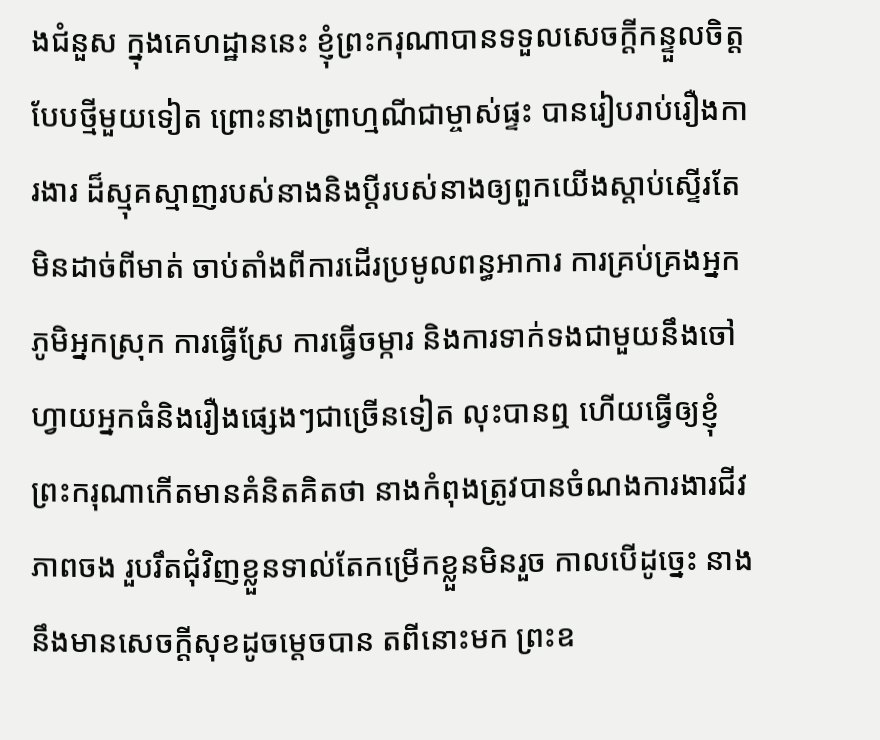ងជំនួស ក្នុងគេហដ្ឋាននេះ ខ្ញុំព្រះករុណាបានទទួលសេចក្តីកន្ទួលចិត្តបែបថ្មីមួយទៀត ព្រោះនាងព្រាហ្មណីជាម្ចាស់ផ្ទះ បានរៀបរាប់រឿងការងារ ដ៏ស្មុគស្មាញរបស់នាងនិងប្តីរបស់នាងឲ្យពួកយើងស្តាប់ស្ទើរតែ មិនដាច់ពីមាត់ ចាប់តាំងពីការដើរប្រមូលពន្ធអាការ ការគ្រប់គ្រងអ្នកភូមិអ្នកស្រុក ការធ្វើស្រែ ការធ្វើចម្ការ និងការទាក់ទងជាមួយនឹងចៅហ្វាយអ្នកធំនិងរឿងផ្សេងៗជាច្រើនទៀត លុះបានឮ ហើយធ្វើឲ្យខ្ញុំព្រះករុណាកើតមានគំនិតគិតថា នាងកំពុងត្រូវបានចំណងការងារជីវភាពចង រួបរឹតជុំវិញខ្លួនទាល់តែកម្រើកខ្លួនមិនរួច កាលបើដូច្នេះ នាងនឹងមានសេចក្តីសុខដូចម្តេចបាន តពីនោះមក ព្រះឧ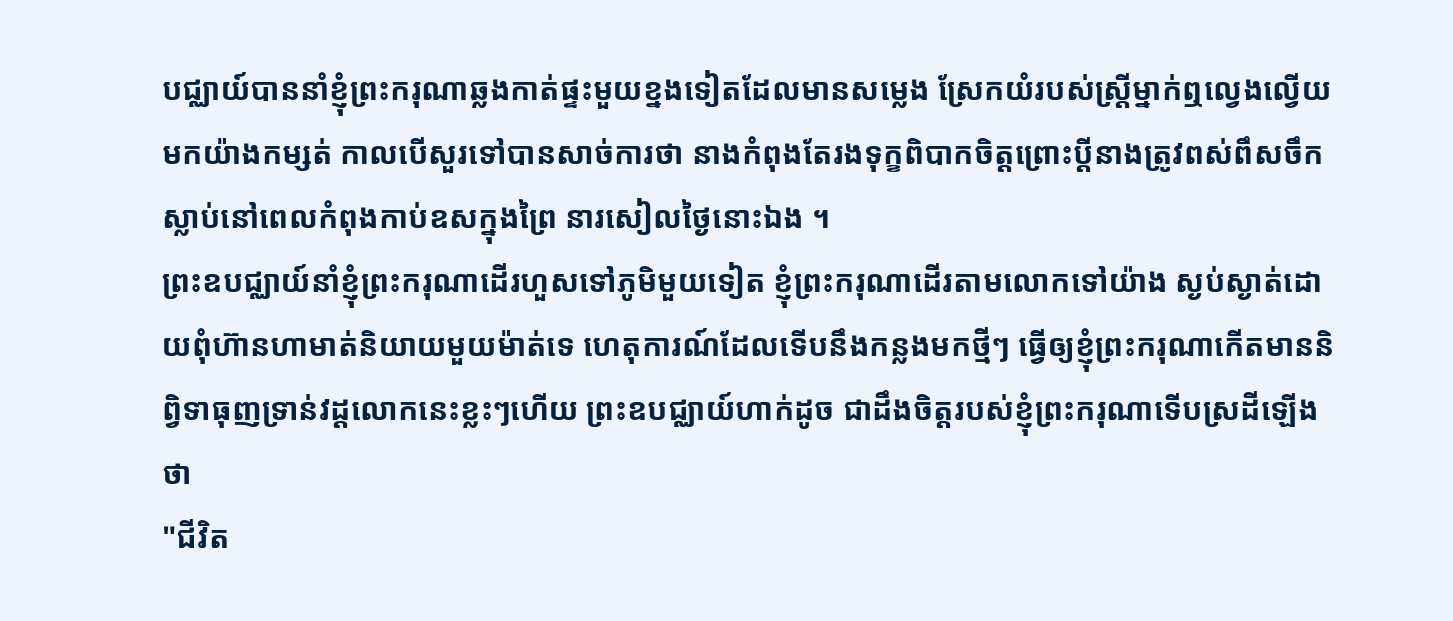បជ្ឈាយ៍បាននាំខ្ញុំព្រះករុណាឆ្លងកាត់ផ្ទះមួយខ្នងទៀតដែលមានសម្លេង ស្រែកយំរបស់ស្ត្រីម្នាក់ឮល្វេងល្វើយមកយ៉ាងកម្សត់ កាលបើសួរទៅបានសាច់ការថា នាងកំពុងតែរងទុក្ខពិបាកចិត្តព្រោះប្តីនាងត្រូវពស់ពឹសចឹកស្លាប់នៅពេលកំពុងកាប់ឧសក្នុងព្រៃ នារសៀលថ្ងៃនោះឯង ។
ព្រះឧបជ្ឈាយ៍នាំខ្ញុំព្រះករុណាដើរហួសទៅភូមិមួយទៀត ខ្ញុំព្រះករុណាដើរតាមលោកទៅយ៉ាង ស្ងប់ស្ងាត់ដោយពុំហ៊ានហាមាត់និយាយមួយម៉ាត់ទេ ហេតុការណ៍ដែលទើបនឹងកន្លងមកថ្មីៗ ធ្វើឲ្យខ្ញុំព្រះករុណាកើតមាននិព្វិទាធុញទ្រាន់វដ្តលោកនេះខ្លះៗហើយ ព្រះឧបជ្ឈាយ៍ហាក់ដូច ជាដឹងចិត្តរបស់ខ្ញុំព្រះករុណាទើបស្រដីឡើងថា
"ជីវិត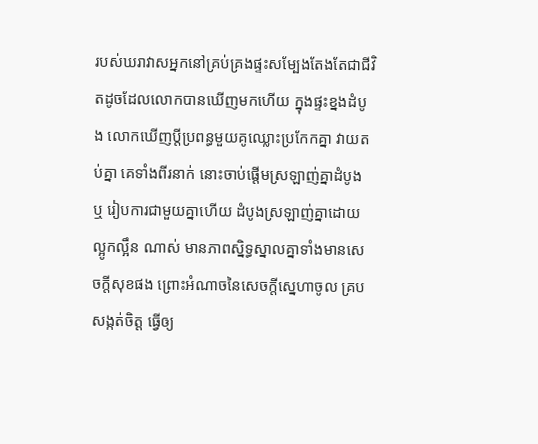របស់ឃរាវាសអ្នកនៅគ្រប់គ្រងផ្ទះសម្បែងតែងតែជាជីវិតដូចដែលលោកបានឃើញមកហើយ ក្នុងផ្ទះខ្នងដំបូង លោកឃើញប្តីប្រពន្ធមួយគូឈ្លោះប្រកែកគ្នា វាយតប់គ្នា គេទាំងពីរនាក់ នោះចាប់ផ្តើមស្រឡាញ់គ្នាដំបូង ឬ រៀបការជាមួយគ្នាហើយ ដំបូងស្រឡាញ់គ្នាដោយល្អូកល្អឹន ណាស់ មានភាពស្និទ្ធស្នាលគ្នាទាំងមានសេចក្តីសុខផង ព្រោះអំណាចនៃសេចក្តីស្នេហាចូល គ្របសង្កត់ចិត្ត ធ្វើឲ្យ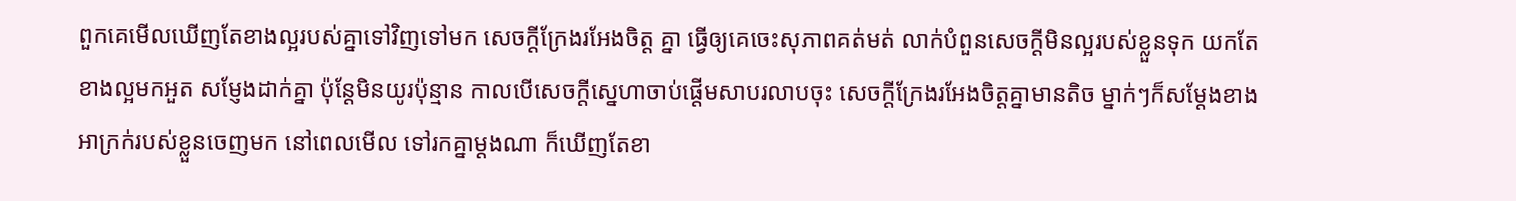ពួកគេមើលឃើញតែខាងល្អរបស់គ្នាទៅវិញទៅមក សេចក្តីក្រែងរអែងចិត្ត គ្នា ធ្វើឲ្យគេចេះសុភាពគត់មត់ លាក់បំពួនសេចក្តីមិនល្អរបស់ខ្លួនទុក យកតែខាងល្អមកអួត សម្ញែងដាក់គ្នា ប៉ុន្តែមិនយូរប៉ុន្មាន កាលបើសេចក្តីស្នេហាចាប់ផ្តើមសាបរលាបចុះ សេចក្តីក្រែងរអែងចិត្តគ្នាមានតិច ម្នាក់ៗក៏សម្តែងខាងអាក្រក់របស់ខ្លួនចេញមក នៅពេលមើល ទៅរកគ្នាម្តងណា ក៏ឃើញតែខា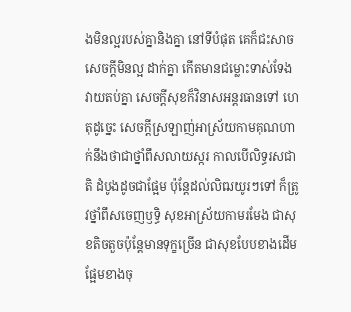ងមិនល្អរបស់គ្នានិងគ្នា នៅទីបំផុត គេក៏ជះសាចសេចក្តីមិនល្អ ដាក់គ្នា កើតមានជម្លោះទាស់ទែងវាយតប់គ្នា សេចក្តីសុខក៏វិនាសអន្តរធានទៅ ហេតុដូច្នេះ សេចក្តីស្រឡាញ់អាស្រ័យកាមគុណហាក់នឹងថាជាថ្នាំពឹសលាយស្ករ កាលបើលិទ្ធរសជាតិ ដំបូងដូចជាផ្អែម ប៉ុន្តែដល់លិឍយូរៗទៅ ក៏ត្រូវថ្នាំពឹសចេញឫទ្ធិ សុខអាស្រ័យកាមរមែង ជាសុខតិចតួចប៉ុន្តែមានទុក្ខច្រើន ជាសុខបែបខាងដើមផ្អែមខាងចុ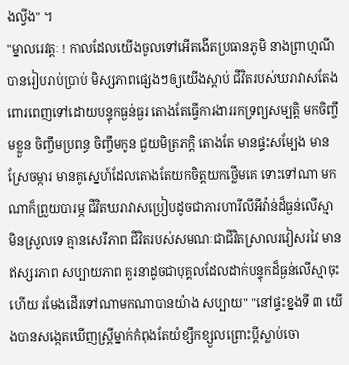ងល្វីង" ។
"ម្នាលរេវត្តៈ ! កាលដែលយើងចូលទៅអើតងើតប្រធានភូមិ នាងព្រាហ្មណីបានរៀបរាប់ប្រាប់ មិស្សភាពផ្សេងៗឲ្យយើងស្តាប់ ជីវិតរបស់ឃរាវាសតែងពោរពេញទៅដោយបន្ទុកធ្ងន់ធ្ងរ តោងតែធ្វើការងាររកទ្រព្យសម្បត្តិ មកចិញ្ចឹមខ្លួន ចិញ្ចឹមប្រពន្ធ ចិញ្ចឹមកូន ជួយមិត្រភក្តិ តោងតែ មានផ្ទះសម្បែង មានស្រែចម្ការ មានគូស្នេហ៍ដែលតោងតែយកចិត្តយកថ្លើមគេ ទោះទៅណា មកណាក៏ព្រួយបារម្ភ ជីវិតឃរាវាសប្រៀបដូចជាភារហារីលីអីវ៉ាន់ដ៏ធ្ងន់លើស្មា មិនស្រួលទេ គ្មានសេរីភាព ជីវិតរបស់សមណៈជាជីវិតស្រាលរវៀសរវៃ មានឥស្សរភាព សប្បាយភាព គួរនាដូចជាបុគ្គលដែលដាក់បន្ទុកដ៏ធ្ងន់លើស្មាចុះហើយ រមែងដើរទៅណាមកណាបានយ៉ាង សប្បាយ" "នៅផ្ទះខ្នងទី ៣ យើងបានសង្កេតឃើញស្ត្រីម្នាក់កំពុងតែយំខ្សឹកខ្សួលព្រោះប្តីស្លាប់ចោ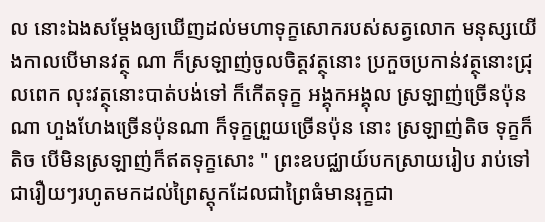ល នោះឯងសម្តែងឲ្យឃើញដល់មហាទុក្ខសោករបស់សត្វលោក មនុស្សយើងកាលបើមានវត្ថុ ណា ក៏ស្រឡាញ់ចូលចិត្តវត្ថុនោះ ប្រកួចប្រកាន់វត្ថុនោះជ្រុលពេក លុះវត្ថុនោះបាត់បង់ទៅ ក៏កើតទុក្ខ អង្គុកអង្គុល ស្រឡាញ់ច្រើនប៉ុនណា ហួងហែងច្រើនប៉ុនណា ក៏ទុក្ខព្រួយច្រើនប៉ុន នោះ ស្រឡាញ់តិច ទុក្ខក៏តិច បើមិនស្រឡាញ់ក៏ឥតទុក្ខសោះ " ព្រះឧបជ្ឈាយ៍បកស្រាយរៀប រាប់ទៅ ជារឿយៗរហូតមកដល់ព្រៃស្តុកដែលជាព្រៃធំមានរុក្ខជា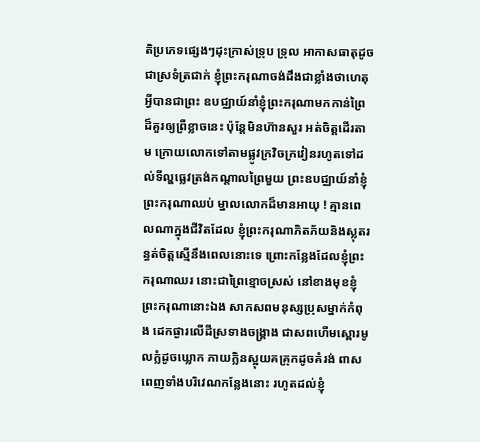តិប្រភេទផ្សេងៗដុះក្រាស់ទ្រុប ទ្រុល អាកាសធាតុដូចជាស្រទំត្រជាក់ ខ្ញុំព្រះករុណាចង់ដឹងជាខ្លាំងថាហេតុអ្វីបានជាព្រះ ឧបជ្ឈាយ៍នាំខ្ញុំព្រះករុណាមកកាន់ព្រៃដ៏គួរឲ្យព្រឺខ្លាចនេះ ប៉ុន្តែមិនហ៊ានសួរ អត់ចិត្តដើរតាម ក្រោយលោកទៅតាមផ្លូវក្រវិចក្រវៀនរហូតទៅដល់ទីល្ហធ្លេវត្រង់កណ្តាលព្រៃមួយ ព្រះឧបជ្ឈាយ៍នាំខ្ញុំព្រះករុណាឈប់ ម្នាលលោកដ៏មានអាយុ ! គ្មានពេលណាក្នុងជីវិតដែល ខ្ញុំព្រះករុណាភិតភ័យនិងស្លុតរន្ធត់ចិត្តស្មើនឹងពេលនោះទេ ព្រោះកន្លែងដែលខ្ញុំព្រះករុណាឈរ នោះជាព្រៃខ្មោចស្រស់ នៅខាងមុខខ្ញុំព្រះករុណានោះឯង សាកសពមនុស្សប្រុសម្នាក់កំពុង ដេកផ្ងារលើដីស្រទាងចង្គ្រាង ជាសពហើមស្ពោរមូលក្លំដូចឃ្លោក ភាយក្លិនស្អុយគគ្រុកដូចគំរង់ ពាសពេញទាំងបរិវេណកន្លែងនោះ រហូតដល់ខ្ញុំ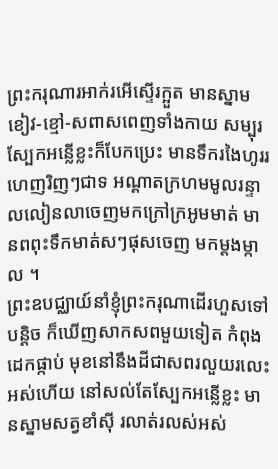ព្រះករុណារអាក់រអើស្ទើរក្អួត មានស្នាមខៀវ-ខ្មៅ-សពាសពេញទាំងកាយ សម្បុរស្បែកអន្លើខ្លះក៏បែកប្រេះ មានទឹករងៃហូររហេញរិញៗជាទ អណ្តាតក្រហមមូលរន្ទាលលៀនលាចេញមកក្រៅក្រអូមមាត់ មានពពុះទឹកមាត់សៗផុសចេញ មកម្តងម្កាល ។
ព្រះឧបជ្ឈាយ៍នាំខ្ញុំព្រះករុណាដើរហួសទៅបន្តិច ក៏ឃើញសាកសពមួយទៀត កំពុងដេកផ្កាប់ មុខនៅនឹងដីជាសពរលួយរលេះអស់ហើយ នៅសល់តែស្បែកអន្លើខ្លះ មានស្នាមសត្វខាំស៊ី រលាត់រលស់អស់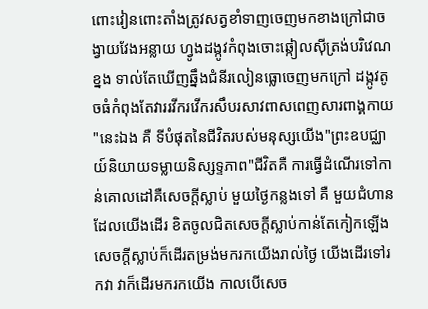ពោះវៀនពោះតាំងត្រូវសត្វខាំទាញចេញមកខាងក្រៅជាចង្វាយវែងអន្លាយ ហ្វូងដង្កូវកំពុងចោះឆ្កៀលស៊ីត្រង់បរិវេណខ្នង ទាល់តែឃើញឆ្នឹងជំនីរលៀនធ្លោចេញមកក្រៅ ដង្កូវតូចធំកំពុងតែវាររវីករវើករសឹបរសាវពាសពេញសារពាង្គកាយ
"នេះឯង គឺ ទីបំផុតនៃជីវិតរបស់មនុស្សយើង"ព្រះឧបជ្ឈាយ៍និយាយទម្លាយនិស្សទ្ទភាព"ជីវិតគឺ ការធ្វើដំណើរទៅកាន់គោលដៅគឺសេចក្តីស្លាប់ មួយថ្ងៃកន្លងទៅ គឺ មួយជំហានដែលយើងដើរ ខិតចូលជិតសេចក្តីស្លាប់កាន់តែកៀកឡើង សេចក្តីស្លាប់ក៏ដើរតម្រង់មករកយើងរាល់ថ្ងៃ យើងដើរទៅរកវា វាក៏ដើរមករកយើង កាលបើសេច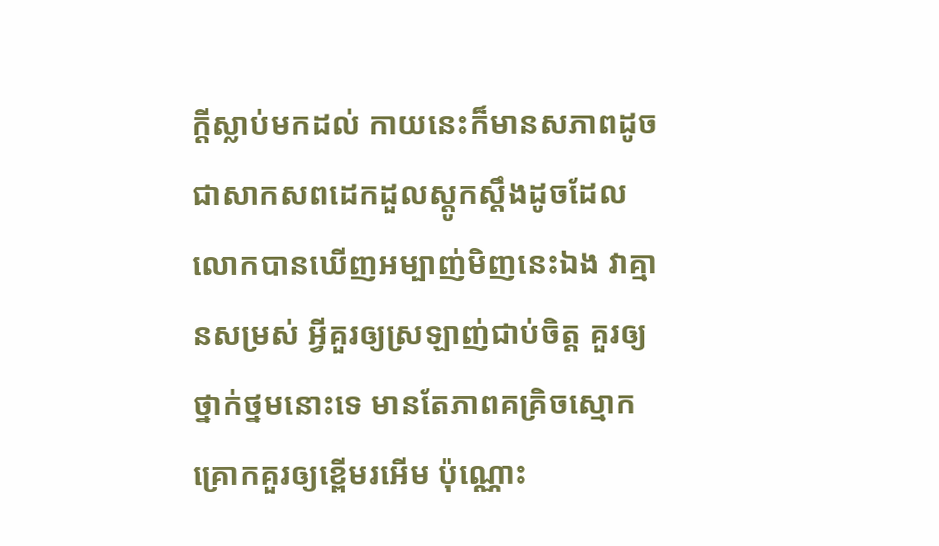ក្តីស្លាប់មកដល់ កាយនេះក៏មានសភាពដូច ជាសាកសពដេកដួលស្តូកស្តឹងដូចដែលលោកបានឃើញអម្បាញ់មិញនេះឯង វាគ្មានសម្រស់ អ្វីគួរឲ្យស្រឡាញ់ជាប់ចិត្ត គួរឲ្យថ្នាក់ថ្នមនោះទេ មានតែភាពគគ្រិចស្មោកគ្រោកគួរឲ្យខ្ពើមរអើម ប៉ុណ្ណោះ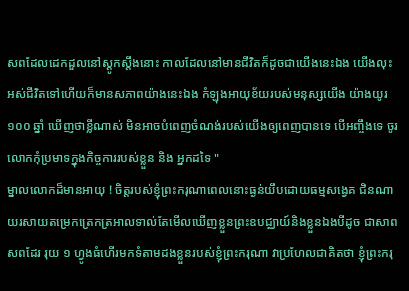សពដែលដេកដួលនៅស្តូកស្តឹងនោះ កាលដែលនៅមានជីវិតក៏ដូចជាយើងនេះឯង យើងលុះអស់ជីវិតទៅហើយក៏មានសភាពយ៉ាងនេះឯង កំឡុងអាយុខ័យរបស់មនុស្សយើង យ៉ាងយូរ ១០០ ឆ្នាំ ឃើញថាខ្លីណាស់ មិនអាចបំពេញចំណង់របស់យើងឲ្យពេញបានទេ បើអញ្ចឹងទេ ចូរលោកកុំប្រមាទក្នុងកិច្ចការរបស់ខ្លួន និង អ្នកដទៃ "
ម្នាលលោកដ៏មានអាយុ ! ចិត្តរបស់ខ្ញុំព្រះករុណាពេលនោះធ្ងន់យឹបដោយធម្មសង្វេគ ជិនណាយរសាយតម្រេកត្រេកត្រអាលទាល់តែមើលឃើញខ្លួនព្រះឧបជ្ឈាយ៍និងខ្លួនឯងបីដូច ជាសាពសពដែរ រុយ ១ ហ្វូងធំហើរមកទំតាមដងខ្លួនរបស់ខ្ញុំព្រះករុណា វាប្រហែលជាគិតថា ខ្ញុំព្រះករុ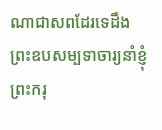ណាជាសពដែរទេដឹង
ព្រះឧបសម្បទាចារ្យនាំខ្ញុំព្រះករុ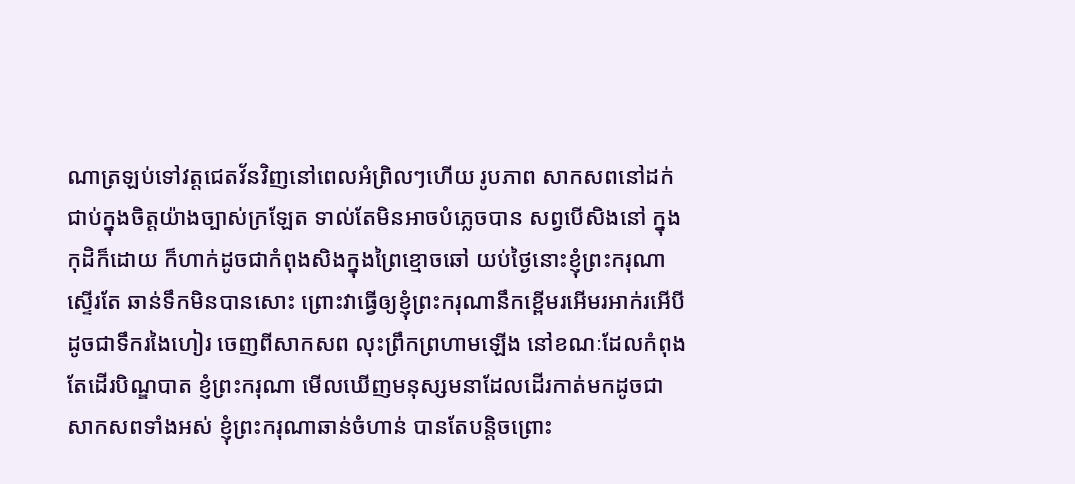ណាត្រឡប់ទៅវត្តជេតវ័នវិញនៅពេលអំព្រិលៗហើយ រូបភាព សាកសពនៅដក់ជាប់ក្នុងចិត្តយ៉ាងច្បាស់ក្រឡែត ទាល់តែមិនអាចបំភ្លេចបាន សព្វបើសិងនៅ ក្នុងកុដិក៏ដោយ ក៏ហាក់ដូចជាកំពុងសិងក្នុងព្រៃខ្មោចឆៅ យប់ថ្ងៃនោះខ្ញុំព្រះករុណាស្ទើរតែ ឆាន់ទឹកមិនបានសោះ ព្រោះវាធ្វើឲ្យខ្ញុំព្រះករុណានឹកខ្ពើមរអើមរអាក់រអើបីដូចជាទឹករងៃហៀរ ចេញពីសាកសព លុះព្រឹកព្រហាមឡើង នៅខណៈដែលកំពុងតែដើរបិណ្ឌបាត ខ្ញំព្រះករុណា មើលឃើញមនុស្សមនាដែលដើរកាត់មកដូចជាសាកសពទាំងអស់ ខ្ញុំព្រះករុណាឆាន់ចំហាន់ បានតែបន្តិចព្រោះ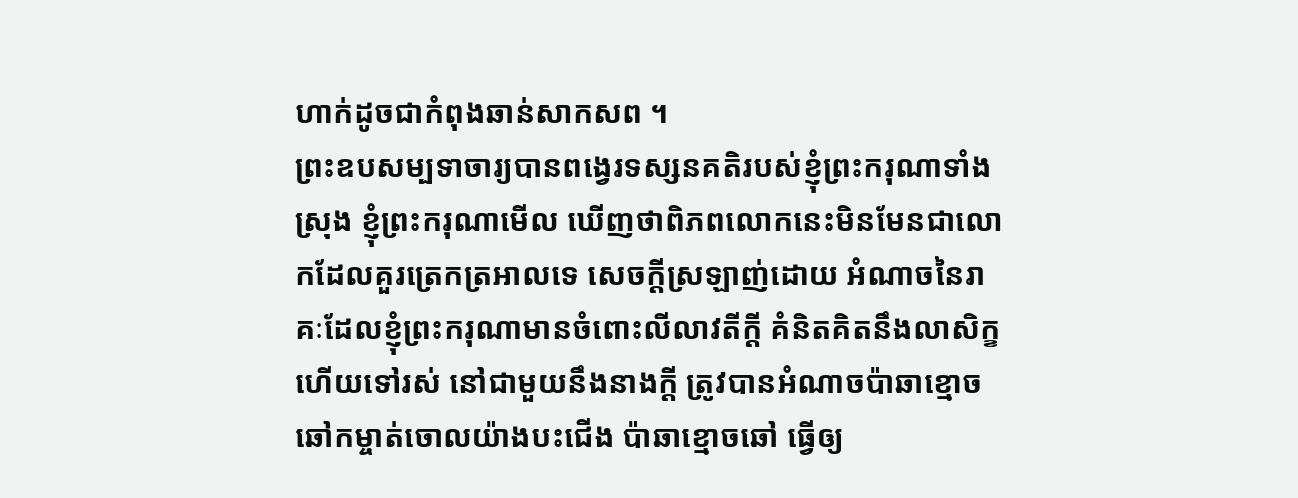ហាក់ដូចជាកំពុងឆាន់សាកសព ។
ព្រះឧបសម្បទាចារ្យបានពង្វេរទស្សនគតិរបស់ខ្ញុំព្រះករុណាទាំងស្រុង ខ្ញុំព្រះករុណាមើល ឃើញថាពិភពលោកនេះមិនមែនជាលោកដែលគួរត្រេកត្រអាលទេ សេចក្តីស្រឡាញ់ដោយ អំណាចនៃរាគៈដែលខ្ញុំព្រះករុណាមានចំពោះលីលាវតីក្តី គំនិតគិតនឹងលាសិក្ខហើយទៅរស់ នៅជាមួយនឹងនាងក្តី ត្រូវបានអំណាចប៉ាឆាខ្មោចឆៅកម្ចាត់ចោលយ៉ាងបះជើង ប៉ាឆាខ្មោចឆៅ ធ្វើឲ្យ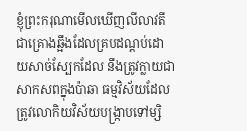ខ្ញុំព្រះករុណាមើលឃើញលីលាវតីជាគ្រោងឆ្អឹងដែលគ្របដណ្តប់ដោយសាច់ស្បែកដែល នឹងត្រូវក្លាយជាសាកសពក្នុងប៉ាឆា ធម្មវិស័យដែលត្រូវលោកិយវិស័យបង្ក្រាបទៅម្សិ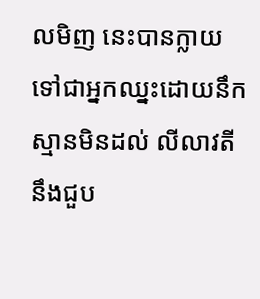លមិញ នេះបានក្លាយទៅជាអ្នកឈ្នះដោយនឹកស្មានមិនដល់ លីលាវតីនឹងជួប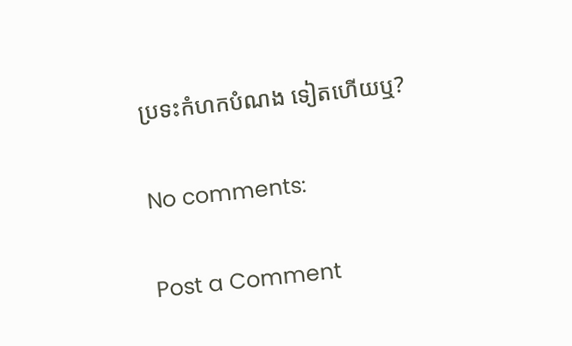ប្រទះកំហកបំណង ទៀតហើយឬ?

No comments:

Post a Comment